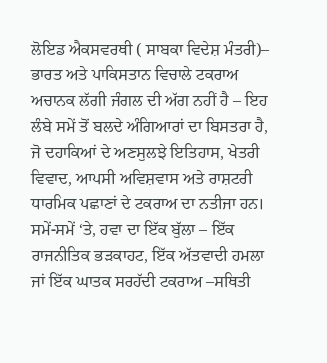ਲੋਇਡ ਐਕਸਵਰਥੀ ( ਸਾਬਕਾ ਵਿਦੇਸ਼ ਮੰਤਰੀ)–
ਭਾਰਤ ਅਤੇ ਪਾਕਿਸਤਾਨ ਵਿਚਾਲੇ ਟਕਰਾਅ ਅਚਾਨਕ ਲੱਗੀ ਜੰਗਲ ਦੀ ਅੱਗ ਨਹੀਂ ਹੈ – ਇਹ ਲੰਬੇ ਸਮੇਂ ਤੋਂ ਬਲਦੇ ਅੰਗਿਆਰਾਂ ਦਾ ਬਿਸਤਰਾ ਹੈ, ਜੋ ਦਹਾਕਿਆਂ ਦੇ ਅਣਸੁਲਝੇ ਇਤਿਹਾਸ, ਖੇਤਰੀ ਵਿਵਾਦ, ਆਪਸੀ ਅਵਿਸ਼ਵਾਸ ਅਤੇ ਰਾਸ਼ਟਰੀ ਧਾਰਮਿਕ ਪਛਾਣਾਂ ਦੇ ਟਕਰਾਅ ਦਾ ਨਤੀਜਾ ਹਨ। ਸਮੇਂ-ਸਮੇਂ ‘ਤੇ, ਹਵਾ ਦਾ ਇੱਕ ਬੁੱਲਾ – ਇੱਕ ਰਾਜਨੀਤਿਕ ਭੜਕਾਹਟ, ਇੱਕ ਅੱਤਵਾਦੀ ਹਮਲਾ ਜਾਂ ਇੱਕ ਘਾਤਕ ਸਰਹੱਦੀ ਟਕਰਾਅ –ਸਥਿਤੀ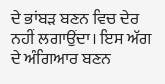ਦੇ ਭਾਂਬੜ ਬਣਨ ਵਿਚ ਦੇਰ ਨਹੀਂ ਲਗਾਉਂਦਾ। ਇਸ ਅੱਗ ਦੇ ਅੰਗਿਆਰ ਬਣਨ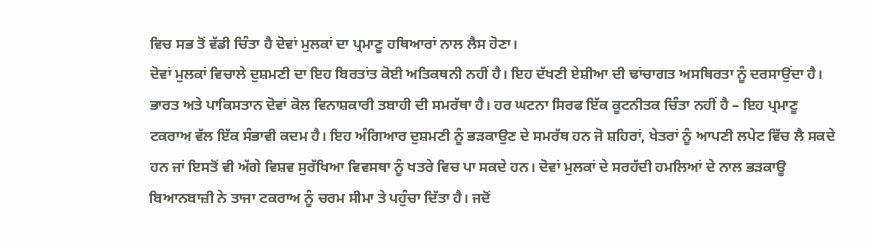ਵਿਚ ਸਭ ਤੋਂ ਵੱਡੀ ਚਿੰਤਾ ਹੈ ਦੋਵਾਂ ਮੁਲਕਾਂ ਦਾ ਪ੍ਰਮਾਣੂ ਹਥਿਆਰਾਂ ਨਾਲ ਲੈਸ ਹੋਣਾ।
ਦੋਵਾਂ ਮੁਲਕਾਂ ਵਿਚਾਲੇ ਦੁਸ਼ਮਣੀ ਦਾ ਇਹ ਬਿਰਤਾਂਤ ਕੋਈ ਅਤਿਕਥਨੀ ਨਹੀਂ ਹੈ। ਇਹ ਦੱਖਣੀ ਏਸ਼ੀਆ ਦੀ ਢਾਂਚਾਗਤ ਅਸਥਿਰਤਾ ਨੂੰ ਦਰਸਾਉਂਦਾ ਹੈ। ਭਾਰਤ ਅਤੇ ਪਾਕਿਸਤਾਨ ਦੋਵਾਂ ਕੋਲ ਵਿਨਾਸ਼ਕਾਰੀ ਤਬਾਹੀ ਦੀ ਸਮਰੱਥਾ ਹੈ। ਹਰ ਘਟਨਾ ਸਿਰਫ ਇੱਕ ਕੂਟਨੀਤਕ ਚਿੰਤਾ ਨਹੀਂ ਹੈ – ਇਹ ਪ੍ਰਮਾਣੂ ਟਕਰਾਅ ਵੱਲ ਇੱਕ ਸੰਭਾਵੀ ਕਦਮ ਹੈ। ਇਹ ਅੰਗਿਆਰ ਦੁਸ਼ਮਣੀ ਨੂੰ ਭੜਕਾਉਣ ਦੇ ਸਮਰੱਥ ਹਨ ਜੋ ਸ਼ਹਿਰਾਂ, ਖੇਤਰਾਂ ਨੂੰ ਆਪਣੀ ਲਪੇਟ ਵਿੱਚ ਲੈ ਸਕਦੇ ਹਨ ਜਾਂ ਇਸਤੋਂ ਵੀ ਅੱਗੇ ਵਿਸ਼ਵ ਸੁਰੱਖਿਆ ਵਿਵਸਥਾ ਨੂੰ ਖਤਰੇ ਵਿਚ ਪਾ ਸਕਦੇ ਹਨ। ਦੋਵਾਂ ਮੁਲਕਾਂ ਦੇ ਸਰਹੱਦੀ ਹਮਲਿਆਂ ਦੇ ਨਾਲ ਭੜਕਾਊ ਬਿਆਨਬਾਜ਼ੀ ਨੇ ਤਾਜਾ ਟਕਰਾਅ ਨੂੰ ਚਰਮ ਸੀਮਾ ਤੇ ਪਹੁੰਚਾ ਦਿੱਤਾ ਹੈ। ਜਦੋਂ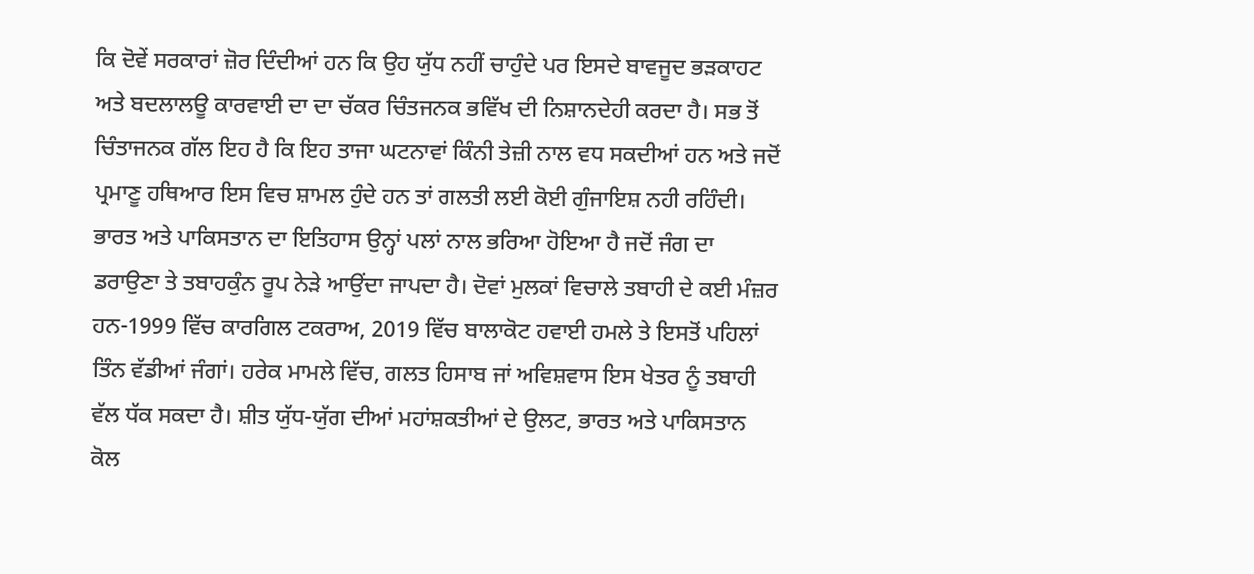ਕਿ ਦੋਵੇਂ ਸਰਕਾਰਾਂ ਜ਼ੋਰ ਦਿੰਦੀਆਂ ਹਨ ਕਿ ਉਹ ਯੁੱਧ ਨਹੀਂ ਚਾਹੁੰਦੇ ਪਰ ਇਸਦੇ ਬਾਵਜੂਦ ਭੜਕਾਹਟ ਅਤੇ ਬਦਲਾਲਊ ਕਾਰਵਾਈ ਦਾ ਦਾ ਚੱਕਰ ਚਿੰਤਜਨਕ ਭਵਿੱਖ ਦੀ ਨਿਸ਼ਾਨਦੇਹੀ ਕਰਦਾ ਹੈ। ਸਭ ਤੋਂ ਚਿੰਤਾਜਨਕ ਗੱਲ ਇਹ ਹੈ ਕਿ ਇਹ ਤਾਜਾ ਘਟਨਾਵਾਂ ਕਿੰਨੀ ਤੇਜ਼ੀ ਨਾਲ ਵਧ ਸਕਦੀਆਂ ਹਨ ਅਤੇ ਜਦੋਂ ਪ੍ਰਮਾਣੂ ਹਥਿਆਰ ਇਸ ਵਿਚ ਸ਼ਾਮਲ ਹੁੰਦੇ ਹਨ ਤਾਂ ਗਲਤੀ ਲਈ ਕੋਈ ਗੁੰਜਾਇਸ਼ ਨਹੀ ਰਹਿੰਦੀ।
ਭਾਰਤ ਅਤੇ ਪਾਕਿਸਤਾਨ ਦਾ ਇਤਿਹਾਸ ਉਨ੍ਹਾਂ ਪਲਾਂ ਨਾਲ ਭਰਿਆ ਹੋਇਆ ਹੈ ਜਦੋਂ ਜੰਗ ਦਾ ਡਰਾਉਣਾ ਤੇ ਤਬਾਹਕੁੰਨ ਰੂਪ ਨੇੜੇ ਆਉਂਦਾ ਜਾਪਦਾ ਹੈ। ਦੋਵਾਂ ਮੁਲਕਾਂ ਵਿਚਾਲੇ ਤਬਾਹੀ ਦੇ ਕਈ ਮੰਜ਼ਰ ਹਨ-1999 ਵਿੱਚ ਕਾਰਗਿਲ ਟਕਰਾਅ, 2019 ਵਿੱਚ ਬਾਲਾਕੋਟ ਹਵਾਈ ਹਮਲੇ ਤੇ ਇਸਤੋਂ ਪਹਿਲਾਂ ਤਿੰਨ ਵੱਡੀਆਂ ਜੰਗਾਂ। ਹਰੇਕ ਮਾਮਲੇ ਵਿੱਚ, ਗਲਤ ਹਿਸਾਬ ਜਾਂ ਅਵਿਸ਼ਵਾਸ ਇਸ ਖੇਤਰ ਨੂੰ ਤਬਾਹੀ ਵੱਲ ਧੱਕ ਸਕਦਾ ਹੈ। ਸ਼ੀਤ ਯੁੱਧ-ਯੁੱਗ ਦੀਆਂ ਮਹਾਂਸ਼ਕਤੀਆਂ ਦੇ ਉਲਟ, ਭਾਰਤ ਅਤੇ ਪਾਕਿਸਤਾਨ ਕੋਲ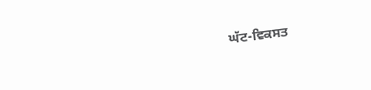ਘੱਟ-ਵਿਕਸਤ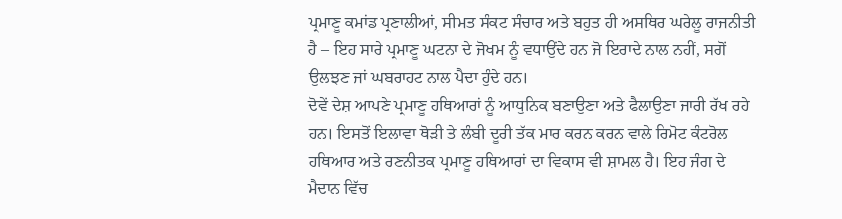ਪ੍ਰਮਾਣੂ ਕਮਾਂਡ ਪ੍ਰਣਾਲੀਆਂ, ਸੀਮਤ ਸੰਕਟ ਸੰਚਾਰ ਅਤੇ ਬਹੁਤ ਹੀ ਅਸਥਿਰ ਘਰੇਲੂ ਰਾਜਨੀਤੀ ਹੈ – ਇਹ ਸਾਰੇ ਪ੍ਰਮਾਣੂ ਘਟਨਾ ਦੇ ਜੋਖਮ ਨੂੰ ਵਧਾਉਂਦੇ ਹਨ ਜੋ ਇਰਾਦੇ ਨਾਲ ਨਹੀਂ, ਸਗੋਂ ਉਲਝਣ ਜਾਂ ਘਬਰਾਹਟ ਨਾਲ ਪੈਦਾ ਹੁੰਦੇ ਹਨ।
ਦੋਵੇਂ ਦੇਸ਼ ਆਪਣੇ ਪ੍ਰਮਾਣੂ ਹਥਿਆਰਾਂ ਨੂੰ ਆਧੁਨਿਕ ਬਣਾਉਣਾ ਅਤੇ ਫੈਲਾਉਣਾ ਜਾਰੀ ਰੱਖ ਰਹੇ ਹਨ। ਇਸਤੋਂ ਇਲਾਵਾ ਥੋੜੀ ਤੇ ਲੰਬੀ ਦੂਰੀ ਤੱਕ ਮਾਰ ਕਰਨ ਕਰਨ ਵਾਲੇ ਰਿਮੋਟ ਕੰਟਰੋਲ ਹਥਿਆਰ ਅਤੇ ਰਣਨੀਤਕ ਪ੍ਰਮਾਣੂ ਹਥਿਆਰਾਂ ਦਾ ਵਿਕਾਸ ਵੀ ਸ਼ਾਮਲ ਹੈ। ਇਹ ਜੰਗ ਦੇ ਮੈਦਾਨ ਵਿੱਚ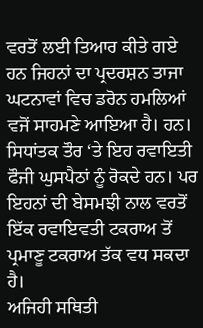ਵਰਤੋਂ ਲਈ ਤਿਆਰ ਕੀਤੇ ਗਏ ਹਨ ਜਿਹਨਾਂ ਦਾ ਪ੍ਰਦਰਸ਼ਨ ਤਾਜਾ ਘਟਨਾਵਾਂ ਵਿਚ ਡਰੋਨ ਹਮਲਿਆਂ ਵਜੋਂ ਸਾਹਮਣੇ ਆਇਆ ਹੈ। ਹਨ। ਸਿਧਾਂਤਕ ਤੌਰ ‘ਤੇ ਇਹ ਰਵਾਇਤੀ ਫੌਜੀ ਘੁਸਪੈਠਾਂ ਨੂੰ ਰੋਕਦੇ ਹਨ। ਪਰ ਇਹਨਾਂ ਦੀ ਬੇਸਮਝੀ ਨਾਲ ਵਰਤੋਂ ਇੱਕ ਰਵਾਇਵਤੀ ਟਕਰਾਅ ਤੋਂ ਪ੍ਰਮਾਣੂ ਟਕਰਾਅ ਤੱਕ ਵਧ ਸਕਦਾ ਹੈ।
ਅਜਿਹੀ ਸਥਿਤੀ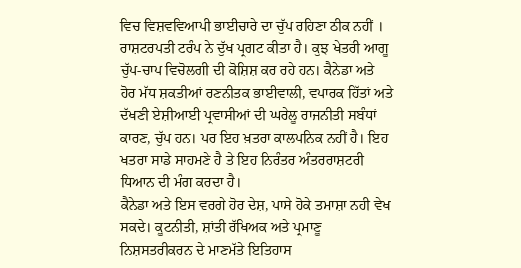ਵਿਚ ਵਿਸ਼ਵਵਿਆਪੀ ਭਾਈਚਾਰੇ ਦਾ ਚੁੱਪ ਰਹਿਣਾ ਠੀਕ ਨਹੀਂ । ਰਾਸ਼ਟਰਪਤੀ ਟਰੰਪ ਨੇ ਦੁੱਖ ਪ੍ਰਗਟ ਕੀਤਾ ਹੈ। ਕੁਝ ਖੇਤਰੀ ਆਗੂ ਚੁੱਪ-ਚਾਪ ਵਿਚੋਲਗੀ ਦੀ ਕੋਸ਼ਿਸ਼ ਕਰ ਰਹੇ ਹਨ। ਕੈਨੇਡਾ ਅਤੇ ਹੋਰ ਮੱਧ ਸ਼ਕਤੀਆਂ ਰਣਨੀਤਕ ਭਾਈਵਾਲੀ, ਵਪਾਰਕ ਹਿੱਤਾਂ ਅਤੇ ਦੱਖਣੀ ਏਸ਼ੀਆਈ ਪ੍ਰਵਾਸੀਆਂ ਦੀ ਘਰੇਲੂ ਰਾਜਨੀਤੀ ਸਬੰਧਾਂ ਕਾਰਣ, ਚੁੱਪ ਹਨ। ਪਰ ਇਹ ਖ਼ਤਰਾ ਕਾਲਪਨਿਕ ਨਹੀਂ ਹੈ। ਇਹ ਖਤਰਾ ਸਾਡੇ ਸਾਹਮਣੇ ਹੈ ਤੇ ਇਹ ਨਿਰੰਤਰ ਅੰਤਰਰਾਸ਼ਟਰੀ ਧਿਆਨ ਦੀ ਮੰਗ ਕਰਦਾ ਹੈ।
ਕੈਨੇਡਾ ਅਤੇ ਇਸ ਵਰਗੇ ਹੋਰ ਦੇਸ਼, ਪਾਸੇ ਹੋਕੇ ਤਮਾਸ਼ਾ ਨਹੀ ਵੇਖ ਸਕਦੇ। ਕੂਟਨੀਤੀ, ਸ਼ਾਂਤੀ ਰੱਖਿਅਕ ਅਤੇ ਪ੍ਰਮਾਣੂ ਨਿਸ਼ਸਤਰੀਕਰਨ ਦੇ ਮਾਣਮੱਤੇ ਇਤਿਹਾਸ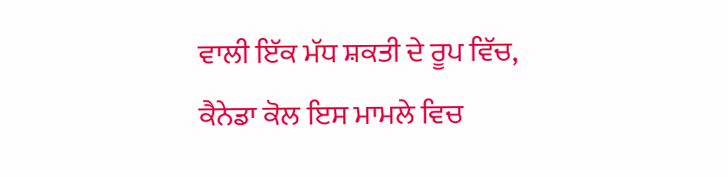ਵਾਲੀ ਇੱਕ ਮੱਧ ਸ਼ਕਤੀ ਦੇ ਰੂਪ ਵਿੱਚ, ਕੈਨੇਡਾ ਕੋਲ ਇਸ ਮਾਮਲੇ ਵਿਚ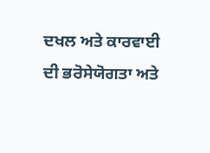ਦਖਲ ਅਤੇ ਕਾਰਵਾਈ ਦੀ ਭਰੋਸੇਯੋਗਤਾ ਅਤੇ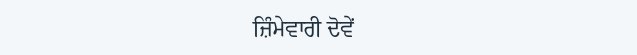ਜ਼ਿੰਮੇਵਾਰੀ ਦੋਵੇਂ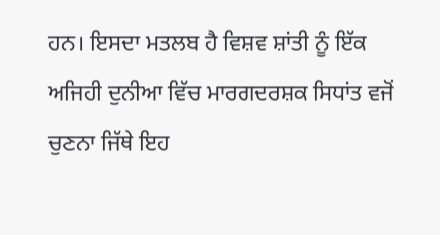ਹਨ। ਇਸਦਾ ਮਤਲਬ ਹੈ ਵਿਸ਼ਵ ਸ਼ਾਂਤੀ ਨੂੰ ਇੱਕ ਅਜਿਹੀ ਦੁਨੀਆ ਵਿੱਚ ਮਾਰਗਦਰਸ਼ਕ ਸਿਧਾਂਤ ਵਜੋਂ ਚੁਣਨਾ ਜਿੱਥੇ ਇਹ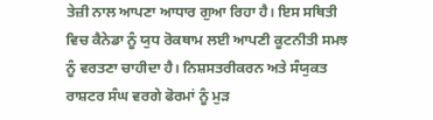ਤੇਜ਼ੀ ਨਾਲ ਆਪਣਾ ਆਧਾਰ ਗੁਆ ਰਿਹਾ ਹੈ। ਇਸ ਸਥਿਤੀ ਵਿਚ ਕੈਨੇਡਾ ਨੂੰ ਯੁਧ ਰੋਕਥਾਮ ਲਈ ਆਪਣੀ ਕੂਟਨੀਤੀ ਸਮਝ ਨੂੰ ਵਰਤਣਾ ਚਾਹੀਦਾ ਹੈ। ਨਿਸ਼ਸਤਰੀਕਰਨ ਅਤੇ ਸੰਯੁਕਤ ਰਾਸ਼ਟਰ ਸੰਘ ਵਰਗੇ ਫੋਰਮਾਂ ਨੂੰ ਮੁੜ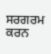ਸਰਗਰਮ ਕਰਨ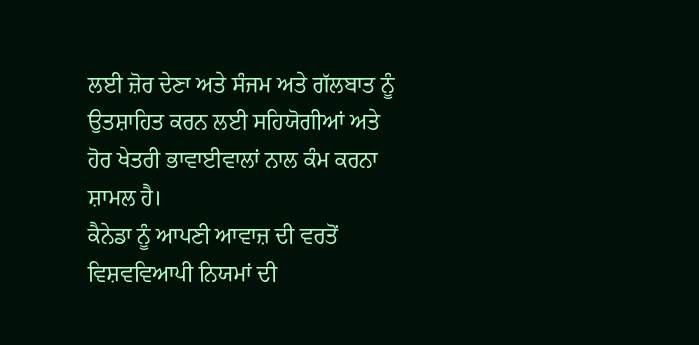ਲਈ ਜ਼ੋਰ ਦੇਣਾ ਅਤੇ ਸੰਜਮ ਅਤੇ ਗੱਲਬਾਤ ਨੂੰ ਉਤਸ਼ਾਹਿਤ ਕਰਨ ਲਈ ਸਹਿਯੋਗੀਆਂ ਅਤੇ ਹੋਰ ਖੇਤਰੀ ਭਾਵਾਈਵਾਲਾਂ ਨਾਲ ਕੰਮ ਕਰਨਾ ਸ਼ਾਮਲ ਹੈ।
ਕੈਨੇਡਾ ਨੂੰ ਆਪਣੀ ਆਵਾਜ਼ ਦੀ ਵਰਤੋਂ ਵਿਸ਼ਵਵਿਆਪੀ ਨਿਯਮਾਂ ਦੀ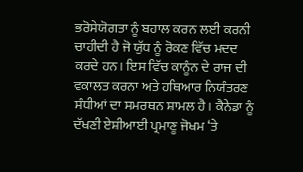ਭਰੋਸੇਯੋਗਤਾ ਨੂੰ ਬਹਾਲ ਕਰਨ ਲਈ ਕਰਨੀ ਚਾਹੀਦੀ ਹੈ ਜੋ ਯੁੱਧ ਨੂੰ ਰੋਕਣ ਵਿੱਚ ਮਦਦ ਕਰਦੇ ਹਨ। ਇਸ ਵਿੱਚ ਕਾਨੂੰਨ ਦੇ ਰਾਜ ਦੀ ਵਕਾਲਤ ਕਰਨਾ ਅਤੇ ਹਥਿਆਰ ਨਿਯੰਤਰਣ ਸੰਧੀਆਂ ਦਾ ਸਮਰਥਨ ਸ਼ਾਮਲ ਹੈ। ਕੈਨੇਡਾ ਨੂੰ ਦੱਖਣੀ ਏਸ਼ੀਆਈ ਪ੍ਰਮਾਣੂ ਜੋਖਮ ‘ਤੇ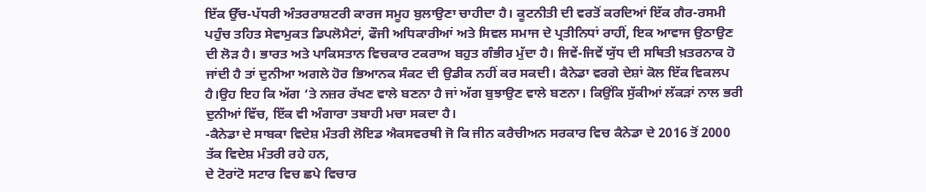ਇੱਕ ਉੱਚ-ਪੱਧਰੀ ਅੰਤਰਰਾਸ਼ਟਰੀ ਕਾਰਜ ਸਮੂਹ ਬੁਲਾਉਣਾ ਚਾਹੀਦਾ ਹੈ। ਕੂਟਨੀਤੀ ਦੀ ਵਰਤੋਂ ਕਰਦਿਆਂ ਇੱਕ ਗੈਰ-ਰਸਮੀ ਪਹੁੰਚ ਤਹਿਤ ਸੇਵਾਮੁਕਤ ਡਿਪਲੋਮੈਟਾਂ, ਫੌਜੀ ਅਧਿਕਾਰੀਆਂ ਅਤੇ ਸਿਵਲ ਸਮਾਜ ਦੇ ਪ੍ਰਤੀਨਿਧਾਂ ਰਾਹੀਂ, ਇਕ ਆਵਾਜ ਉਠਾਉਣ ਦੀ ਲੋੜ ਹੈ। ਭਾਰਤ ਅਤੇ ਪਾਕਿਸਤਾਨ ਵਿਚਕਾਰ ਟਕਰਾਅ ਬਹੁਤ ਗੰਭੀਰ ਮੁੱਦਾ ਹੈ। ਜਿਵੇਂ-ਜਿਵੇਂ ਯੁੱਧ ਦੀ ਸਥਿਤੀ ਖ਼ਤਰਨਾਕ ਹੋ ਜਾਂਦੀ ਹੈ ਤਾਂ ਦੁਨੀਆ ਅਗਲੇ ਹੋਰ ਭਿਆਨਕ ਸੰਕਟ ਦੀ ਉਡੀਕ ਨਹੀਂ ਕਰ ਸਕਦੀ। ਕੈਨੇਡਾ ਵਰਗੇ ਦੇਸ਼ਾਂ ਕੋਲ ਇੱਕ ਵਿਕਲਪ ਹੈ।ਉਹ ਇਹ ਕਿ ਅੱਗ ‘ਤੇ ਨਜ਼ਰ ਰੱਖਣ ਵਾਲੇ ਬਣਨਾ ਹੈ ਜਾਂ ਅੱਗ ਬੁਝਾਉਣ ਵਾਲੇ ਬਣਨਾ। ਕਿਉਂਕਿ ਸੁੱਕੀਆਂ ਲੱਕੜਾਂ ਨਾਲ ਭਰੀ ਦੁਨੀਆਂ ਵਿੱਚ, ਇੱਕ ਵੀ ਅੰਗਾਰਾ ਤਬਾਹੀ ਮਚਾ ਸਕਦਾ ਹੈ।
-ਕੈਨੇਡਾ ਦੇ ਸਾਬਕਾ ਵਿਦੇਸ਼ ਮੰਤਰੀ ਲੋਇਡ ਐਕਸਵਰਥੀ ਜੋ ਕਿ ਜੀਨ ਕਰੈਚੀਅਨ ਸਰਕਾਰ ਵਿਚ ਕੈਨੇਡਾ ਦੇ 2016 ਤੋਂ 2000 ਤੱਕ ਵਿਦੇਸ਼ ਮੰਤਰੀ ਰਹੇ ਹਨ,
ਦੇ ਟੋਰਾਂਟੋ ਸਟਾਰ ਵਿਚ ਛਪੇ ਵਿਚਾਰ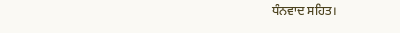ਧੰਨਵਾਦ ਸਹਿਤ।